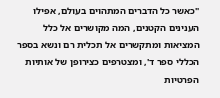"כאשר כל הדברים המתהוים בעולם, אפילו הענינים הקטנים, המה מקושרים אל כלל המציאות ומתקשרים אל תכלית רם ונשא בספר הכללי ספר ד', ומצטרפים כצירופן של אותיות הפרטיות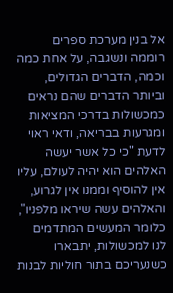אל בנין מערכת ספרים רוממה ונשגבה, על אחת כמה וכמה, הדברים הגדולים, וביותר הדברים שהם נראים כמכשולות בדרכי המציאות ומגרעות בבריאה, ודאי ראוי לדעת "כי כל אשר יעשה האלהים הוא יהיה לעולם, עליו אין להוסיף וממנו אין לגרוע, והאלהים עשה שיראו מלפניו", כלומר המעשים המתדמים לנו למכשולות, יתבארו כשנעריכם בתור חוליות לבנות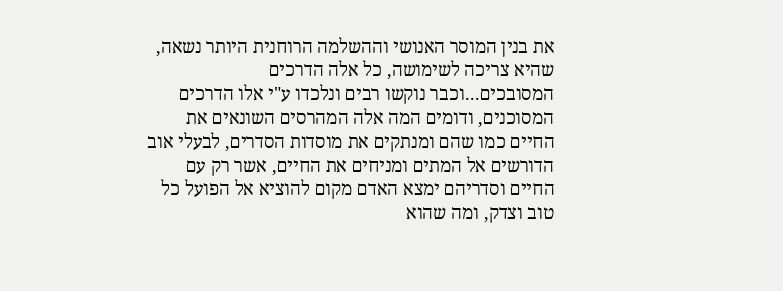את בנין המוסר האנושי וההשלמה הרוחנית היותר נשאה, שהיא צריכה לשימושה, כל אלה הדרכים המסובכים...וכבר נוקשו רבים ונלכדו ע"י אלו הדרכים המסוכנים, ודומים המה אלה המהרסים השונאים את החיים כמו שהם ומנתקים את מוסדות הסדרים, לבעלי אוב הדורשים אל המתים ומניחים את החיים, אשר רק עם החיים וסדריהם ימצא האדם מקום להוציא אל הפועל כל טוב וצדק, ומה שהוא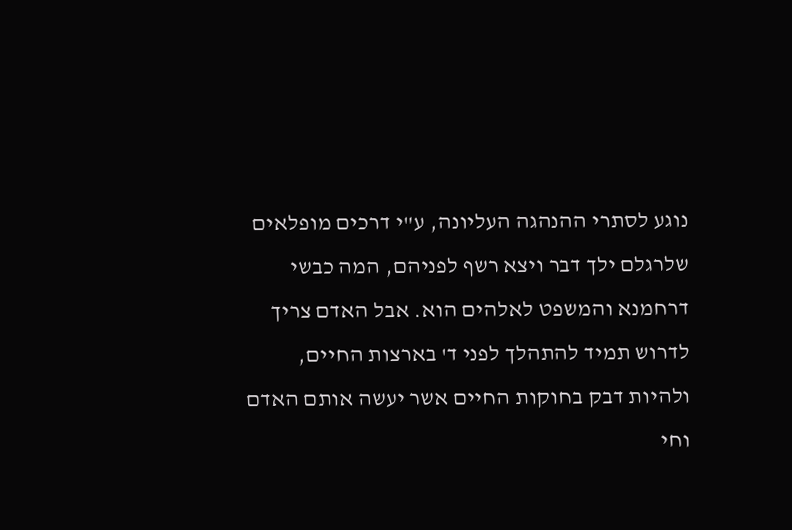נוגע לסתרי ההנהגה העליונה, ע"י דרכים מופלאים שלרגלם ילך דבר ויצא רשף לפניהם, המה כבשי דרחמנא והמשפט לאלהים הוא. אבל האדם צריך לדרוש תמיד להתהלך לפני ד' בארצות החיים, ולהיות דבק בחוקות החיים אשר יעשה אותם האדם וחי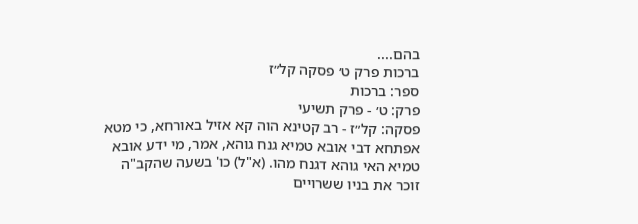בהם....
ברכות פרק ט׳ פסקה קל״ז
ספר: ברכות
פרק: ט׳ - פרק תשיעי
פסקה: קל״ז - רב קטינא הוה קא אזיל באורחא, כי מטא אפתחא דבי אובא טמיא גנח גוהא, אמר, מי ידע אובא טמיא האי גוהא דגנח מהו. (א"ל) כו' בשעה שהקב"ה זוכר את בניו ששרויים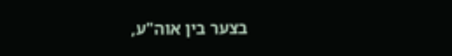בצער בין אוה"ע,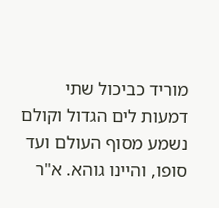מוריד כביכול שתי דמעות לים הגדול וקולם נשמע מסוף העולם ועד סופו, והיינו גוהא. א"ר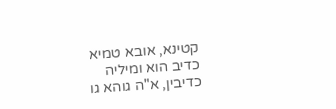קטינא, אובא טמיא כדיב הוא ומיליה כדיבין, א"ה גוהא גו